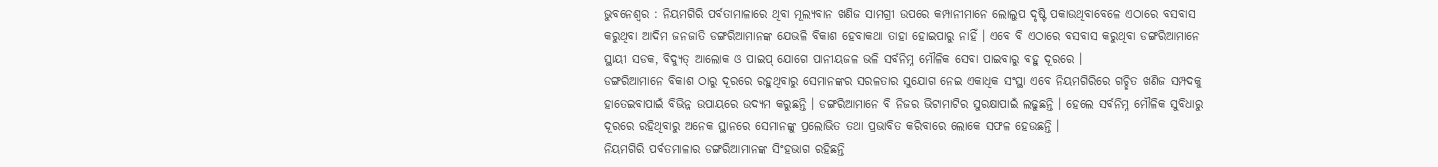ଭୁବନେଶ୍ୱର : ନିୟମଗିରି ପର୍ବତାମାଳାରେ ଥିବା ମୂଲ୍ୟବାନ ଖଣିଜ ସାମଗ୍ରୀ ଉପରେ କମ୍ପାନୀମାନେ ଲୋଲୁପ ଦୃଷ୍ଟି ପକାଉଥିବାବେଳେ ଏଠାରେ ବସବାସ କରୁଥିବା ଆଦିମ ଜନଜାତି ଡଙ୍ଗରିଆମାନଙ୍କ ଯେଭଳି ବିକାଶ ହେବାକଥା ତାହା ହୋଇପାରୁ ନାହିଁ । ଏବେ ବି ଏଠାରେ ବସବାସ କରୁଥିବା ଡଙ୍ଗରିଆମାନେ ସ୍ଥାୟୀ ସଡକ, ବିଦ୍ୟୁତ୍ ଆଲୋକ ଓ ପାଇପ୍ ଯୋଗେ ପାନୀୟଜଳ ଭଳି ସର୍ବନିମ୍ନ ମୌଳିକ ସେବା ପାଇବାରୁ ବହୁ ଦୂରରେ ।
ଡଙ୍ଗରିଆମାନେ ବିକାଶ ଠାରୁ ଦୂରରେ ରହୁଥିବାରୁ ସେମାନଙ୍କର ସରଳତାର ସୁଯୋଗ ନେଇ ଏକାଧିକ ସଂସ୍ଥା ଏବେ ନିୟମଗିରିରେ ଗଚ୍ଛିତ ଖଣିଜ ସମ୍ପଦକୁ ହାତେଇବାପାଇଁ ବିଭିନ୍ନ ଉପାୟରେ ଉଦ୍ୟମ କରୁଛନ୍ତି । ଡଙ୍ଗରିଆମାନେ ବି ନିଜର ଭିଟାମାଟିର ସୁରକ୍ଷାପାଇଁ ଲଢୁଛନ୍ତି । ହେଲେ ସର୍ବନିମ୍ନ ମୌଳିକ ସୁବିଧାରୁ ଦୂରରେ ରହିଥିବାରୁ ଅନେକ ସ୍ଥାନରେ ସେମାନଙ୍କୁ ପ୍ରଲୋଭିତ ତଥା ପ୍ରଭାବିତ କରିବାରେ ଲୋକେ ସଫଳ ହେଉଛନ୍ତି ।
ନିୟମଗିରି ପର୍ବତମାଳାର ଡଙ୍ଗରିଆମାନଙ୍କ ସିଂହଭାଗ ରହିଛନ୍ତି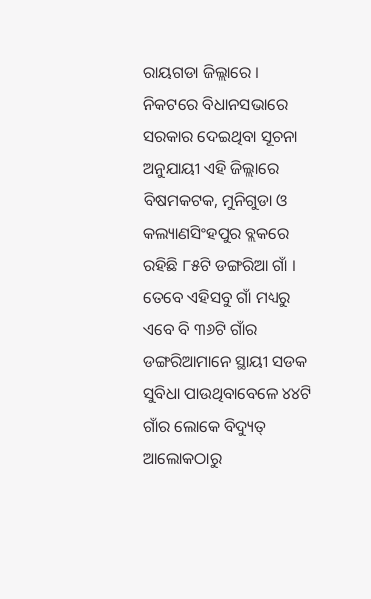ରାୟଗଡା ଜିଲ୍ଲାରେ । ନିକଟରେ ବିଧାନସଭାରେ ସରକାର ଦେଇଥିବା ସୂଚନା ଅନୁଯାୟୀ ଏହି ଜିଲ୍ଲାରେ ବିଷମକଟକ, ମୁନିଗୁଡା ଓ କଲ୍ୟାଣସିଂହପୁର ବ୍ଲକରେ ରହିଛି ୮୫ଟି ଡଙ୍ଗରିଆ ଗାଁ । ତେବେ ଏହିସବୁ ଗାଁ ମଧ୍ୟରୁ ଏବେ ବି ୩୬ଟି ଗାଁର ଡଙ୍ଗରିଆମାନେ ସ୍ଥାୟୀ ସଡକ ସୁବିଧା ପାଉଥିବାବେଳେ ୪୪ଟି ଗାଁର ଲୋକେ ବିଦ୍ୟୁତ୍ ଆଲୋକଠାରୁ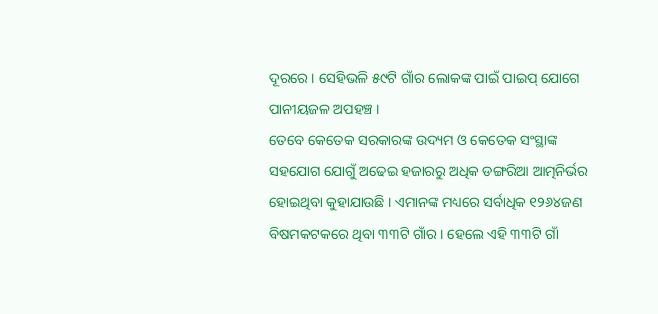ଦୂରରେ । ସେହିଭଳି ୫୯ଟି ଗାଁର ଲୋକଙ୍କ ପାଇଁ ପାଇପ୍ ଯୋଗେ ପାନୀୟଜଳ ଅପହଞ୍ଚ ।
ତେବେ କେତେକ ସରକାରଙ୍କ ଉଦ୍ୟମ ଓ କେତେକ ସଂସ୍ଥାଙ୍କ ସହଯୋଗ ଯୋଗୁଁ ଅଢେଇ ହଜାରରୁ ଅଧିକ ଡଙ୍ଗରିଆ ଆତ୍ମନିର୍ଭର ହୋଇଥିବା କୁହାଯାଉଛି । ଏମାନଙ୍କ ମଧ୍ୟରେ ସର୍ବାଧିକ ୧୨୬୪ଜଣ ବିଷମକଟକରେ ଥିବା ୩୩ଟି ଗାଁର । ହେଲେ ଏହି ୩୩ଟି ଗାଁ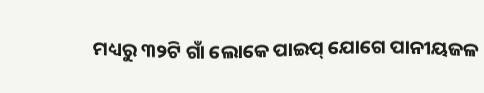ମଧ୍ୟରୁ ୩୨ଟି ଗାଁ ଲୋକେ ପାଇପ୍ ଯୋଗେ ପାନୀୟଜଳ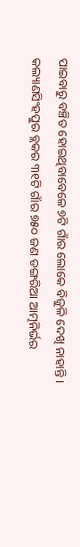ପାଇବାରୁ ବଞ୍ଚିତ ହୋଇଥିବାବେଳେ ୭ଟି ଗାଁର ଲୋକେ ବିଜୁଳି ଦେଖି ନାହାନ୍ତି ।
କଲ୍ୟାଣସିଂହପୁର ବ୍ଲକର ୩୧ଟି ଗାଁର ୭୫୦ ଜଣ ଡଙ୍ଗରିଆ ଆତ୍ମନିର୍ଭର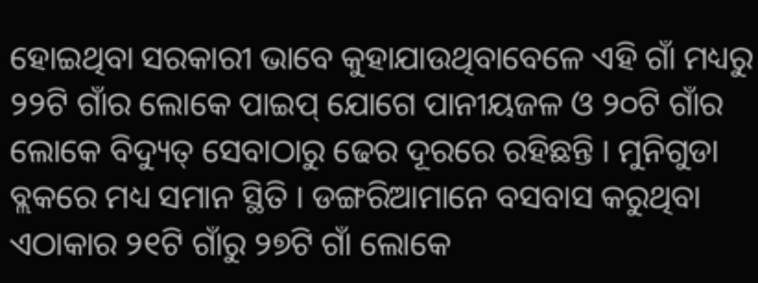ହୋଇଥିବା ସରକାରୀ ଭାବେ କୁହାଯାଉଥିବାବେଳେ ଏହି ଗାଁ ମଧ୍ୟରୁ ୨୨ଟି ଗାଁର ଲୋକେ ପାଇପ୍ ଯୋଗେ ପାନୀୟଜଳ ଓ ୨୦ଟି ଗାଁର ଲୋକେ ବିଦ୍ୟୁତ୍ ସେବାଠାରୁ ଢେର ଦୂରରେ ରହିଛନ୍ତି । ମୁନିଗୁଡା ବ୍ଲକରେ ମଧ୍ୟ ସମାନ ସ୍ଥିତି । ଡଙ୍ଗରିଆମାନେ ବସବାସ କରୁଥିବା ଏଠାକାର ୨୧ଟି ଗାଁରୁ ୨୭ଟି ଗାଁ ଲୋକେ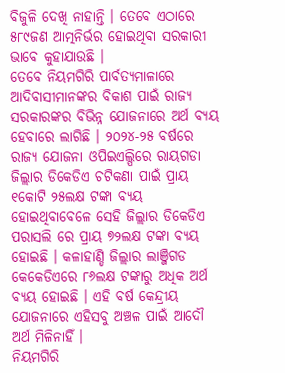ବିଜୁଳି ଦେଖି ନାହାନ୍ତି । ତେବେ ଏଠାରେ ୫୮୯ଜଣ ଆତ୍ମନିର୍ଭର ହୋଇଥିବା ସରକାରୀ ଭାବେ କୁହାଯାଉଛି ।
ତେବେ ନିୟମଗିରି ପାର୍ବତ୍ୟମାଳାରେ ଆଦିବାସୀମାନଙ୍କର ବିକାଶ ପାଇଁ ରାଜ୍ୟ ସରକାରଙ୍କର ବିଭିନ୍ନ ଯୋଜନାରେ ଅର୍ଥ ବ୍ୟୟ ହେବାରେ ଲାଗିଛି । ୨୦୨୪-୨୫ ବର୍ଷରେ ରାଜ୍ୟ ଯୋଜନା ଓପିଇଏଲ୍ପିରେ ରାୟଗଡା ଜିଲ୍ଲାର ଡିକେଡିଏ ଚଟିକଣା ପାଇଁ ପ୍ରାୟ ୧କୋଟି ୨୫ଲକ୍ଷ ଟଙ୍କା ବ୍ୟୟ ହୋଇଥିବାବେଳେ ସେହି ଜିଲ୍ଲାର ଡିକେଡିଏ ପରାସଲି ରେ ପ୍ରାୟ ୭୨ଲକ୍ଷ ଟଙ୍କା ବ୍ୟୟ ହୋଇଛି । କଳାହାଣ୍ଡି ଜିଲ୍ଲାର ଲାଞ୍ଜିଗଡ କେକେଡିଏରେ ୮୬ଲକ୍ଷ ଟଙ୍କାରୁ ଅଧିକ ଅର୍ଥ ବ୍ୟୟ ହୋଇଛି । ଏହି ବର୍ଷ କେନ୍ଦ୍ରୀୟ ଯୋଜନାରେ ଏହିସବୁ ଅଞ୍ଚଳ ପାଇଁ ଆଦୌ ଅର୍ଥ ମିଳିନାହିଁ ।
ନିୟମଗିରି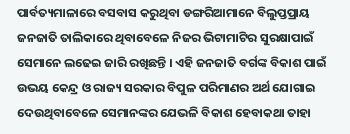ପାର୍ବତ୍ୟମାଳାରେ ବସବାସ କରୁଥିବା ଡଙ୍ଗରିଆମାନେ ବିଲୁପ୍ତପ୍ରାୟ ଜନଜାତି ତାଲିକାରେ ଥିବାବେଳେ ନିଜର ଭିଟାମାଟିର ସୁରକ୍ଷାପାଇଁ ସେମାନେ ଲଢେଇ ଜାରି ରଖିଛନ୍ତି । ଏହି ଜନଜାତି ବର୍ଗଙ୍କ ବିକାଶ ପାଇଁ ଉଭୟ କେନ୍ଦ୍ର ଓ ରାଜ୍ୟ ସରକାର ବିପୁଳ ପରିମାଣର ଅର୍ଥ ଯୋଗାଇ ଦେଉଥିବାବେଳେ ସେମାନଙ୍କର ଯେଭଳି ବିକାଶ ହେବାକଥା ତାହା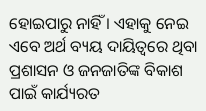ହୋଇପାରୁ ନାହିଁ । ଏହାକୁ ନେଇ ଏବେ ଅର୍ଥ ବ୍ୟୟ ଦାୟିତ୍ୱରେ ଥିବା ପ୍ରଶାସନ ଓ ଜନଜାତିଙ୍କ ବିକାଶ ପାଇଁ କାର୍ଯ୍ୟରତ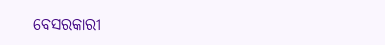ବେସରକାରୀ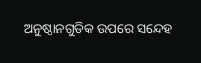ଅନୁଷ୍ଠାନଗୁଡିକ ଉପରେ ସନ୍ଦେହ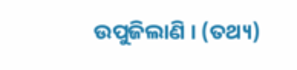ଉପୁଜିଲାଣି । (ତଥ୍ୟ)